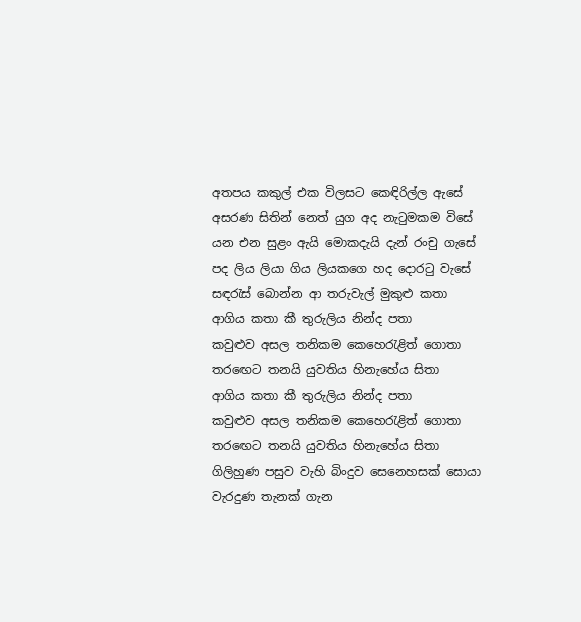අතපය කකුල් එක විලසට කෙඳිරිල්ල ඇසේ
අසරණ සිතින් නෙත් යුග අද නැටුමකම විසේ
යන එන සුළං ඇයි මොකදැයි දැන් රංචු ගැසේ
පද ලිය ලියා ගිය ලියකගෙ හද දොරටු වැසේ
සඳරැස් බොන්න ආ තරුවැල් මුකුළු කතා
ආගිය කතා කී තුරුලිය නින්ද පතා
කවුළුව අසල තනිකම කෙහෙරැළිත් ගොතා
තරඟෙට තනයි යුවතිය හිනැහේය සිතා
ආගිය කතා කී තුරුලිය නින්ද පතා
කවුළුව අසල තනිකම කෙහෙරැළිත් ගොතා
තරඟෙට තනයි යුවතිය හිනැහේය සිතා
ගිලිහුණ පසුව වැහි බිංදුව සෙනෙහසක් සොයා
වැරදුණ තැනක් ගැන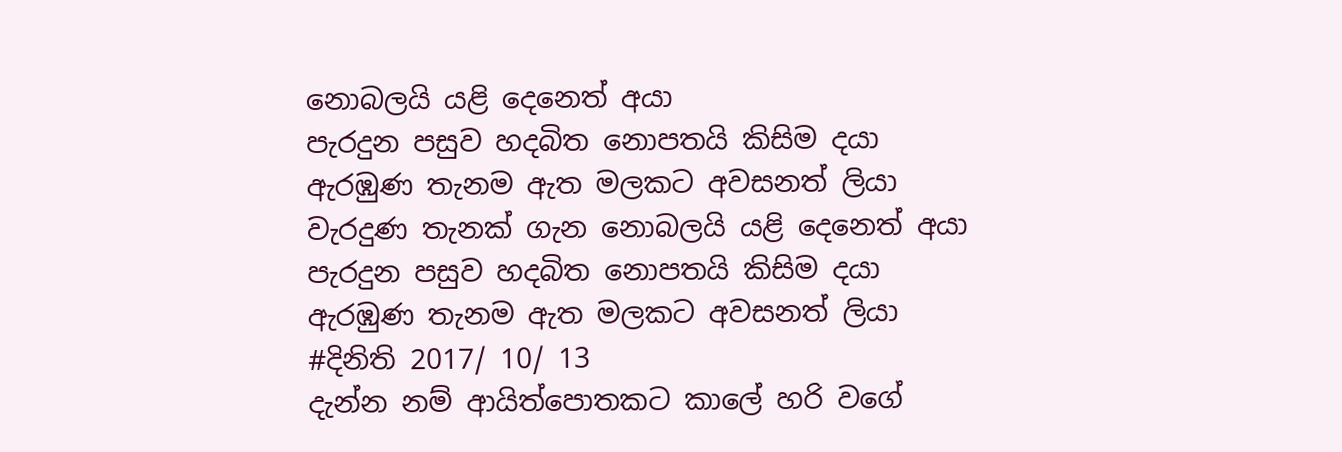නොබලයි යළි දෙනෙත් අයා
පැරදුන පසුව හදබිත නොපතයි කිසිම දයා
ඇරඹුණ තැනම ඇත මලකට අවසනත් ලියා
වැරදුණ තැනක් ගැන නොබලයි යළි දෙනෙත් අයා
පැරදුන පසුව හදබිත නොපතයි කිසිම දයා
ඇරඹුණ තැනම ඇත මලකට අවසනත් ලියා
#දිනිති 2017/ 10/ 13
දැන්න නම් ආයිත්පොතකට කාලේ හරි වගේ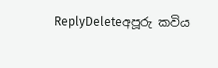ReplyDeleteඅපූරු කවිය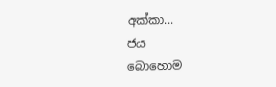අක්කා...
ජය
බොහොම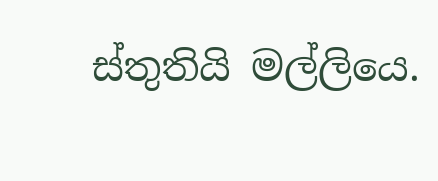ස්තුතියි මල්ලියෙ.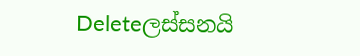Deleteලස්සනයි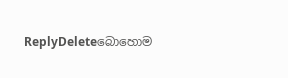ReplyDeleteබොහොම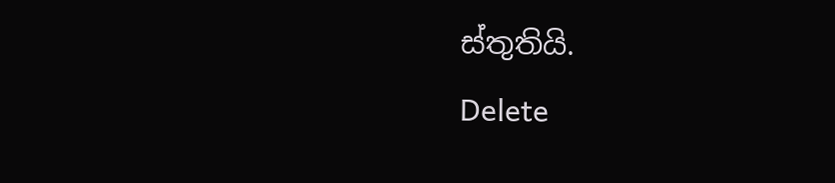ස්තුතියි.
Delete